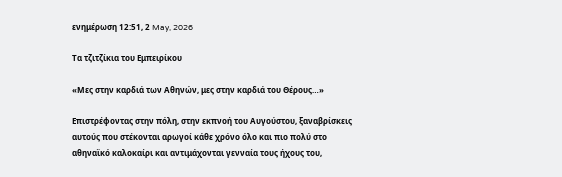ενημέρωση 12:51, 2 May, 2026

Τα τζιτζίκια του Εμπειρίκου

«Μες στην καρδιά των Αθηνών, μες στην καρδιά του Θέρους…»

Επιστρέφοντας στην πόλη, στην εκπνοή του Αυγούστου, ξαναβρίσκεις αυτούς που στέκονται αρωγοί κάθε χρόνο όλο και πιο πολύ στο αθηναϊκό καλοκαίρι και αντιμάχονται γενναία τους ήχους του,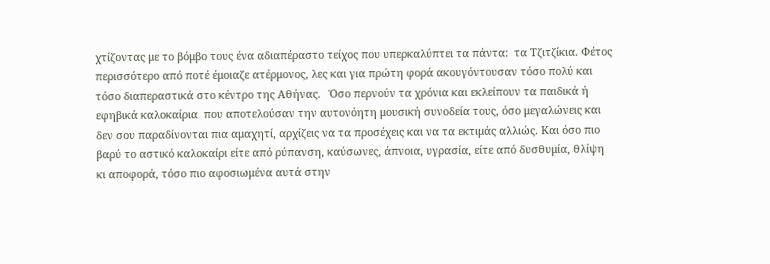χτίζοντας με το βόμβο τους ένα αδιαπέραστο τείχος που υπερκαλύπτει τα πάντα:  τα Τζιτζίκια. Φέτος περισσότερο από ποτέ έμοιαζε ατέρμονος, λες και για πρώτη φορά ακουγόντουσαν τόσο πολύ και τόσο διαπεραστικά στο κέντρο της Αθήνας.   Όσο περνούν τα χρόνια και εκλείπουν τα παιδικά ή εφηβικά καλοκαίρια  που αποτελούσαν την αυτονόητη μουσική συνοδεία τους, όσο μεγαλώνεις και δεν σου παραδίνονται πια αμαχητί, αρχίζεις να τα προσέχεις και να τα εκτιμάς αλλιώς. Και όσο πιο βαρύ το αστικό καλοκαίρι είτε από ρύπανση, καύσωνες, άπνοια, υγρασία, είτε από δυσθυμία, θλίψη κι αποφορά, τόσο πιο αφοσιωμένα αυτά στην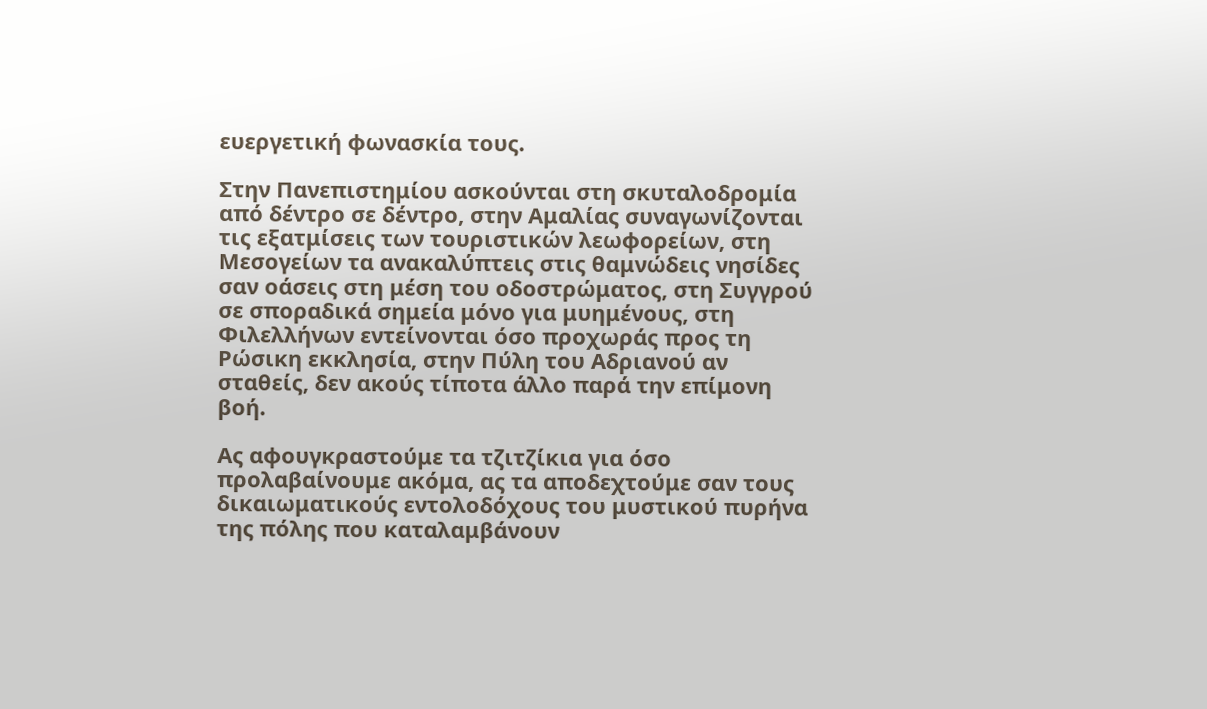ευεργετική φωνασκία τους.

Στην Πανεπιστημίου ασκούνται στη σκυταλοδρομία από δέντρο σε δέντρο, στην Αμαλίας συναγωνίζονται τις εξατμίσεις των τουριστικών λεωφορείων, στη Μεσογείων τα ανακαλύπτεις στις θαμνώδεις νησίδες σαν οάσεις στη μέση του οδοστρώματος, στη Συγγρού σε σποραδικά σημεία μόνο για μυημένους, στη Φιλελλήνων εντείνονται όσο προχωράς προς τη Ρώσικη εκκλησία, στην Πύλη του Αδριανού αν σταθείς, δεν ακούς τίποτα άλλο παρά την επίμονη βοή.

Ας αφουγκραστούμε τα τζιτζίκια για όσο προλαβαίνουμε ακόμα, ας τα αποδεχτούμε σαν τους δικαιωματικούς εντολοδόχους του μυστικού πυρήνα της πόλης που καταλαμβάνουν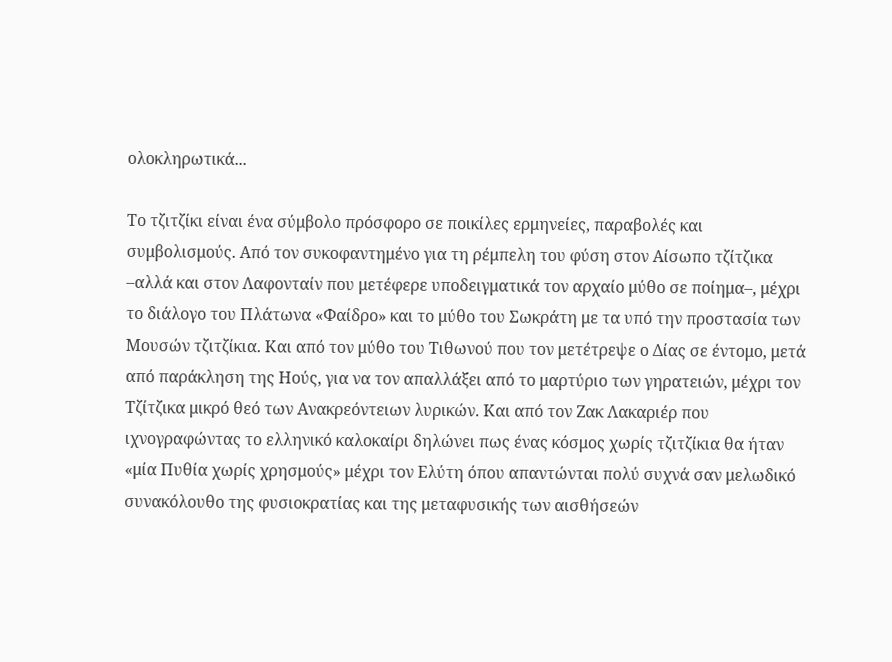ολοκληρωτικά...

Το τζιτζίκι είναι ένα σύμβολο πρόσφορο σε ποικίλες ερμηνείες, παραβολές και συμβολισμούς. Από τον συκοφαντημένο για τη ρέμπελη του φύση στον Αίσωπο τζίτζικα –αλλά και στον Λαφονταίν που μετέφερε υποδειγματικά τον αρχαίο μύθο σε ποίημα–, μέχρι το διάλογο του Πλάτωνα «Φαίδρο» και το μύθο του Σωκράτη με τα υπό την προστασία των Μουσών τζιτζίκια. Και από τον μύθο του Τιθωνού που τον μετέτρεψε ο Δίας σε έντομο, μετά από παράκληση της Ηούς, για να τον απαλλάξει από το μαρτύριο των γηρατειών, μέχρι τον Τζίτζικα μικρό θεό των Ανακρεόντειων λυρικών. Και από τον Ζακ Λακαριέρ που ιχνογραφώντας το ελληνικό καλοκαίρι δηλώνει πως ένας κόσμος χωρίς τζιτζίκια θα ήταν «μία Πυθία χωρίς χρησμούς» μέχρι τον Ελύτη όπου απαντώνται πολύ συχνά σαν μελωδικό συνακόλουθο της φυσιοκρατίας και της μεταφυσικής των αισθήσεών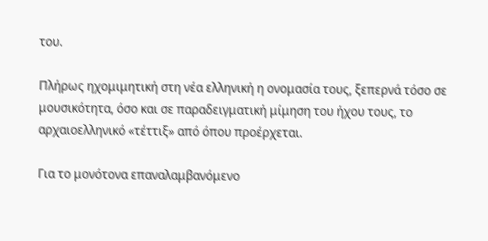του.

Πλήρως ηχομιμητική στη νέα ελληνική η ονομασία τους, ξεπερνά τόσο σε μουσικότητα, όσο και σε παραδειγματική μίμηση του ήχου τους, το αρχαιοελληνικό «τέττιξ» από όπου προέρχεται.

Για το μονότονα επαναλαμβανόμενο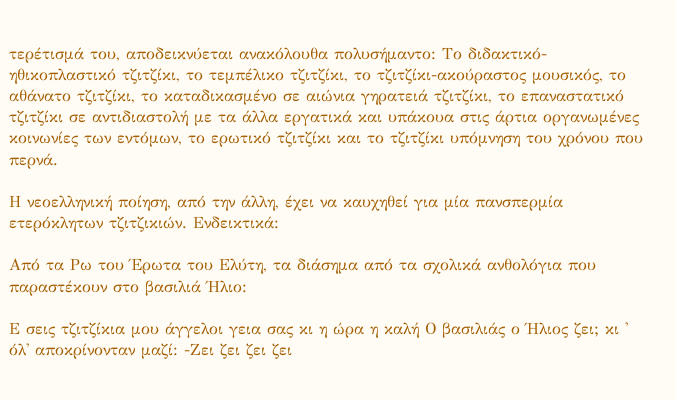τερέτισμά του, αποδεικνύεται ανακόλουθα πολυσήμαντο: Το διδακτικό-ηθικοπλαστικό τζιτζίκι, το τεμπέλικο τζιτζίκι, το τζιτζίκι-ακούραστος μουσικός, το αθάνατο τζιτζίκι, το καταδικασμένο σε αιώνια γηρατειά τζιτζίκι, το επαναστατικό τζιτζίκι σε αντιδιαστολή με τα άλλα εργατικά και υπάκουα στις άρτια οργανωμένες κοινωνίες των εντόμων, το ερωτικό τζιτζίκι και το τζιτζίκι υπόμνηση του χρόνου που περνά.

Η νεοελληνική ποίηση, από την άλλη, έχει να καυχηθεί για μία πανσπερμία ετερόκλητων τζιτζικιών. Ενδεικτικά:

Από τα Ρω του Έρωτα του Ελύτη, τα διάσημα από τα σχολικά ανθολόγια που παραστέκουν στο βασιλιά Ήλιο:

Ε σεις τζιτζίκια μου άγγελοι γεια σας κι η ώρα η καλή Ο βασιλιάς ο Ήλιος ζει; κι ' όλ' αποκρίνονταν μαζί: -Ζει ζει ζει ζει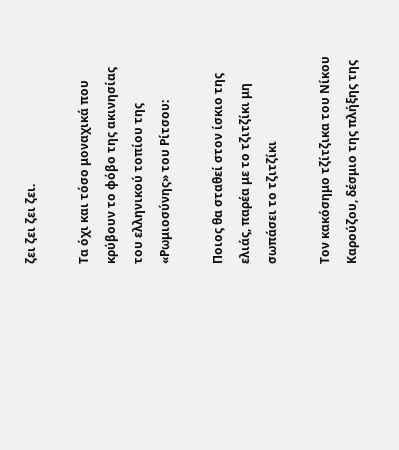ζει ζει ζει ζει.

Τα όχι και τόσο μοναχικά που κρύβουν το φόβο της ακινησίας του ελληνικού τοπίου της «Ρωμιοσύνης» του Ρίτσου:

Ποιος θα σταθεί στον ίσκιο της ελιάς, παρέα με το τζιτζίκι μη σωπάσει το τζιτζίκι

Τον κακόσημο τζίτζικα του Νίκου Καρούζου, δέσμιο της πλήξης της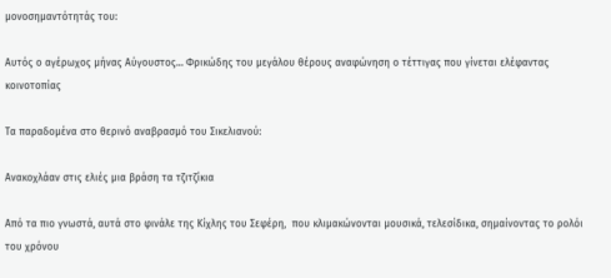μονοσημαντότητάς του:

Αυτός ο αγέρωχος μήνας Αύγουστος… Φρικώδης του μεγάλου θέρους αναφώνηση ο τέττιγας που γίνεται ελέφαντας κοινοτοπίας

Τα παραδομένα στο θερινό αναβρασμό του Σικελιανού:

Ανακοχλάαν στις ελιές μια βράση τα τζιτζίκια

Από τα πιο γνωστά, αυτά στο φινάλε της Κίχλης του Σεφέρη,  που κλιμακώνονται μουσικά, τελεσίδικα, σημαίνοντας το ρολόι του χρόνου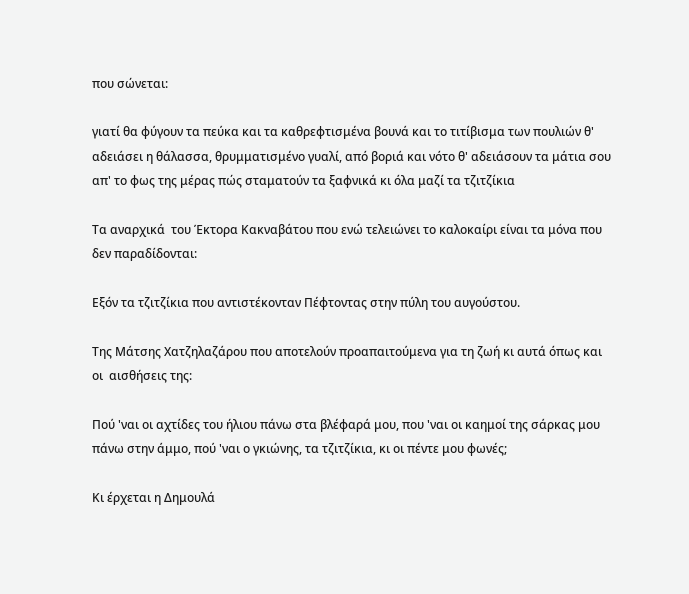που σώνεται:

γιατί θα φύγουν τα πεύκα και τα καθρεφτισμένα βουνά και το τιτίβισμα των πουλιών θ' αδειάσει η θάλασσα, θρυμματισμένο γυαλί, από βοριά και νότο θ' αδειάσουν τα μάτια σου απ' το φως της μέρας πώς σταματούν τα ξαφνικά κι όλα μαζί τα τζιτζίκια

Τα αναρχικά  του Έκτορα Κακναβάτου που ενώ τελειώνει το καλοκαίρι είναι τα μόνα που δεν παραδίδονται:

Εξόν τα τζιτζίκια που αντιστέκονταν Πέφτοντας στην πύλη του αυγούστου.

Της Μάτσης Χατζηλαζάρου που αποτελούν προαπαιτούμενα για τη ζωή κι αυτά όπως και οι  αισθήσεις της:

Πού 'ναι οι αχτίδες του ήλιου πάνω στα βλέφαρά μου, που 'ναι οι καημοί της σάρκας μου πάνω στην άμμο, πού 'ναι ο γκιώνης, τα τζιτζίκια, κι οι πέντε μου φωνές;

Κι έρχεται η Δημουλά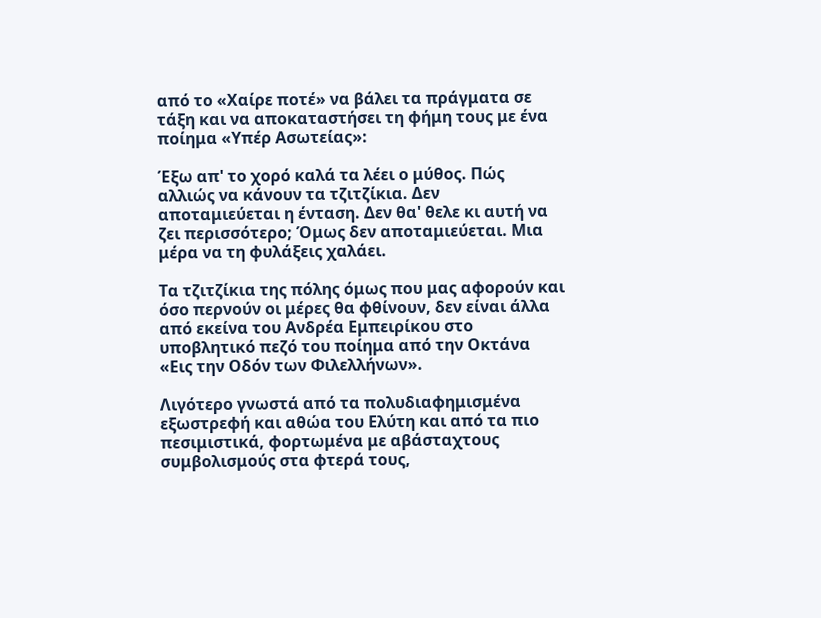από το «Χαίρε ποτέ» να βάλει τα πράγματα σε τάξη και να αποκαταστήσει τη φήμη τους με ένα ποίημα «Υπέρ Ασωτείας»:

Έξω απ' το χορό καλά τα λέει ο μύθος. Πώς αλλιώς να κάνουν τα τζιτζίκια. Δεν αποταμιεύεται η ένταση. Δεν θα' θελε κι αυτή να ζει περισσότερο; Όμως δεν αποταμιεύεται. Μια μέρα να τη φυλάξεις χαλάει.

Τα τζιτζίκια της πόλης όμως που μας αφορούν και όσο περνούν οι μέρες θα φθίνουν, δεν είναι άλλα από εκείνα του Ανδρέα Εμπειρίκου στο υποβλητικό πεζό του ποίημα από την Οκτάνα «Εις την Οδόν των Φιλελλήνων».

Λιγότερο γνωστά από τα πολυδιαφημισμένα εξωστρεφή και αθώα του Ελύτη και από τα πιο πεσιμιστικά, φορτωμένα με αβάσταχτους συμβολισμούς στα φτερά τους,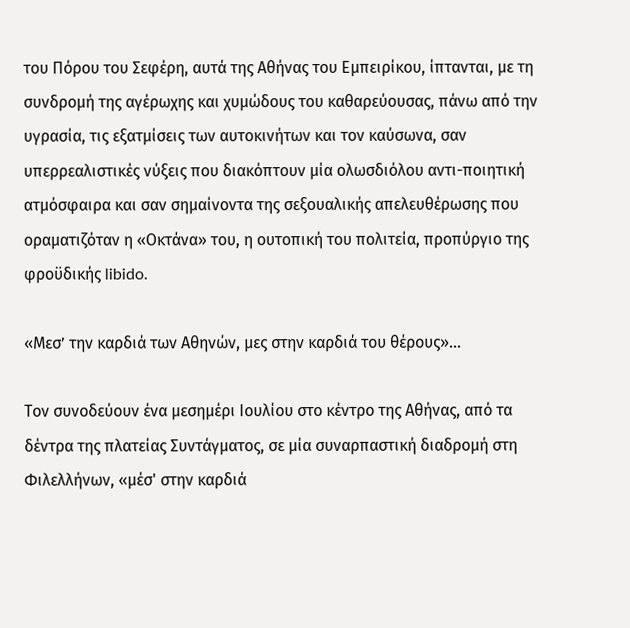του Πόρου του Σεφέρη, αυτά της Αθήνας του Εμπειρίκου, ίπτανται, με τη συνδρομή της αγέρωχης και χυμώδους του καθαρεύουσας, πάνω από την υγρασία, τις εξατμίσεις των αυτοκινήτων και τον καύσωνα, σαν υπερρεαλιστικές νύξεις που διακόπτουν μία ολωσδιόλου αντι-ποιητική ατμόσφαιρα και σαν σημαίνοντα της σεξουαλικής απελευθέρωσης που οραματιζόταν η «Οκτάνα» του, η ουτοπική του πολιτεία, προπύργιο της φροϋδικής libido.

«Μεσ’ την καρδιά των Αθηνών, μες στην καρδιά του θέρους»...

Τον συνοδεύουν ένα μεσημέρι Ιουλίου στο κέντρο της Αθήνας, από τα δέντρα της πλατείας Συντάγματος, σε μία συναρπαστική διαδρομή στη Φιλελλήνων, «μέσ' στην καρδιά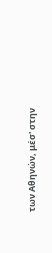των Aθηνών, μέσ' στην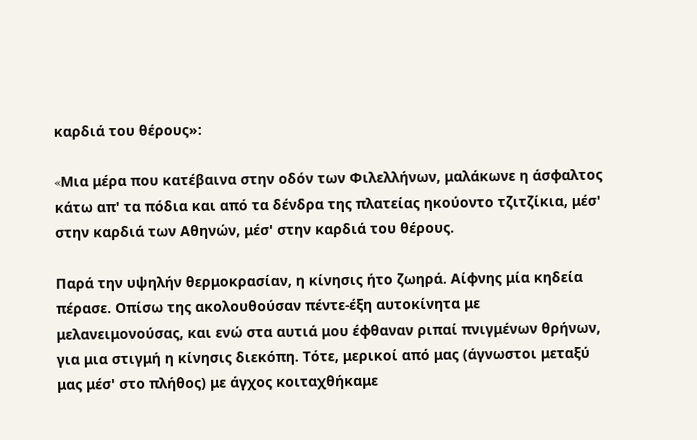καρδιά του θέρους»:

«Mια μέρα που κατέβαινα στην οδόν των Φιλελλήνων, μαλάκωνε η άσφαλτος κάτω απ' τα πόδια και από τα δένδρα της πλατείας ηκούοντο τζιτζίκια, μέσ' στην καρδιά των Aθηνών, μέσ' στην καρδιά του θέρους.

Παρά την υψηλήν θερμοκρασίαν, η κίνησις ήτο ζωηρά. Aίφνης μία κηδεία πέρασε. Oπίσω της ακολουθούσαν πέντε-έξη αυτοκίνητα με μελανειμονούσας, και ενώ στα αυτιά μου έφθαναν ριπαί πνιγμένων θρήνων, για μια στιγμή η κίνησις διεκόπη. Tότε, μερικοί από μας (άγνωστοι μεταξύ μας μέσ' στο πλήθος) με άγχος κοιταχθήκαμε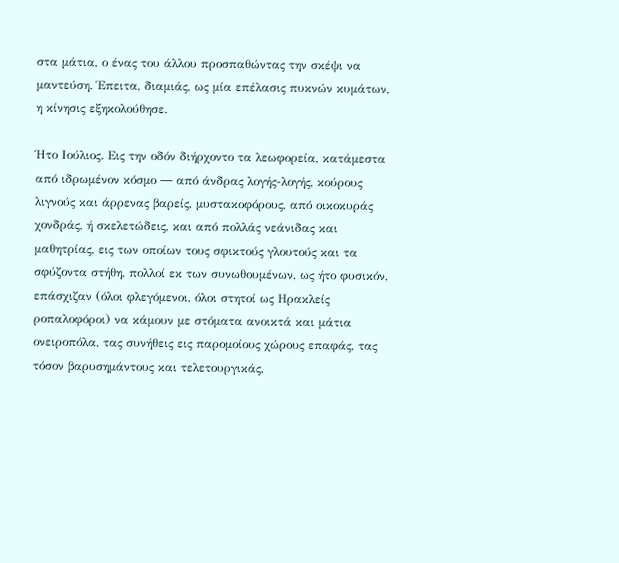στα μάτια, ο ένας του άλλου προσπαθώντας την σκέψι να μαντεύση. Έπειτα, διαμιάς, ως μία επέλασις πυκνών κυμάτων, η κίνησις εξηκολούθησε.

Ήτο Iούλιος. Eις την οδόν διήρχοντο τα λεωφορεία, κατάμεστα από ιδρωμένον κόσμο ― από άνδρας λογής-λογής, κούρους λιγνούς και άρρενας βαρείς, μυστακοφόρους, από οικοκυράς χονδράς, ή σκελετώδεις, και από πολλάς νεάνιδας και μαθητρίας, εις των οποίων τους σφικτούς γλουτούς και τα σφύζοντα στήθη, πολλοί εκ των συνωθουμένων, ως ήτο φυσικόν, επάσχιζαν (όλοι φλεγόμενοι, όλοι στητοί ως Hρακλείς ροπαλοφόροι) να κάμουν με στόματα ανοικτά και μάτια ονειροπόλα, τας συνήθεις εις παρομοίους χώρους επαφάς, τας τόσον βαρυσημάντους και τελετουργικάς,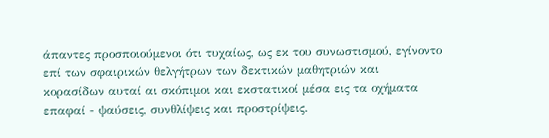άπαντες προσποιούμενοι ότι τυχαίως, ως εκ του συνωστισμού, εγίνοντο επί των σφαιρικών θελγήτρων των δεκτικών μαθητριών και κορασίδων αυταί αι σκόπιμοι και εκστατικοί μέσα εις τα οχήματα επαφαί - ψαύσεις, συνθλίψεις και προστρίψεις.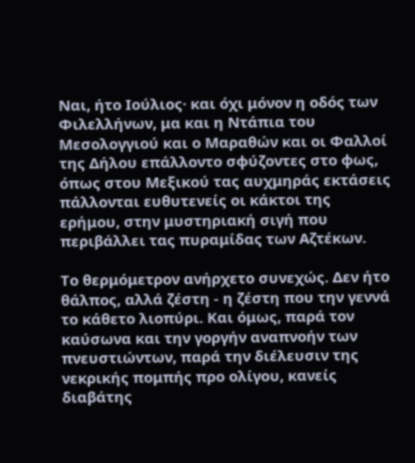Nαι, ήτο Iούλιος· και όχι μόνον η οδός των Φιλελλήνων, μα και η Nτάπια του Mεσολογγιού και ο Mαραθών και οι Φαλλοί της Δήλου επάλλοντο σφύζοντες στο φως, όπως στου Mεξικού τας αυχμηράς εκτάσεις πάλλονται ευθυτενείς οι κάκτοι της ερήμου, στην μυστηριακή σιγή που περιβάλλει τας πυραμίδας των Aζτέκων.

Tο θερμόμετρον ανήρχετο συνεχώς. Δεν ήτο θάλπος, αλλά ζέστη - η ζέστη που την γεννά το κάθετο λιοπύρι. Kαι όμως, παρά τον καύσωνα και την γοργήν αναπνοήν των πνευστιώντων, παρά την διέλευσιν της νεκρικής πομπής προ ολίγου, κανείς διαβάτης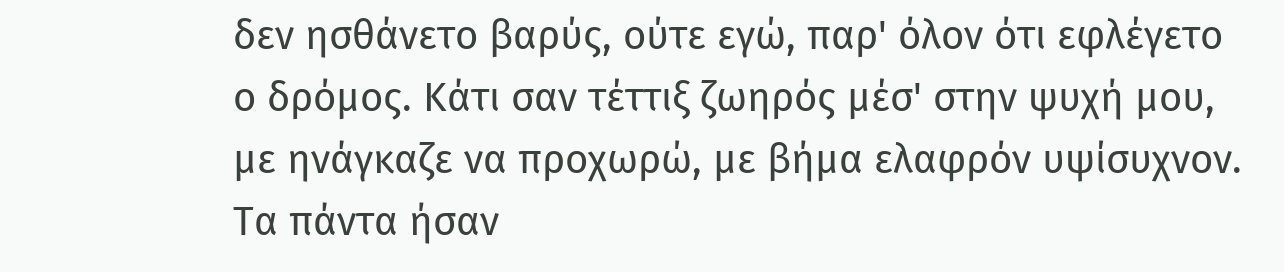δεν ησθάνετο βαρύς, ούτε εγώ, παρ' όλον ότι εφλέγετο ο δρόμος. Kάτι σαν τέττιξ ζωηρός μέσ' στην ψυχή μου, με ηνάγκαζε να προχωρώ, με βήμα ελαφρόν υψίσυχνον. Tα πάντα ήσαν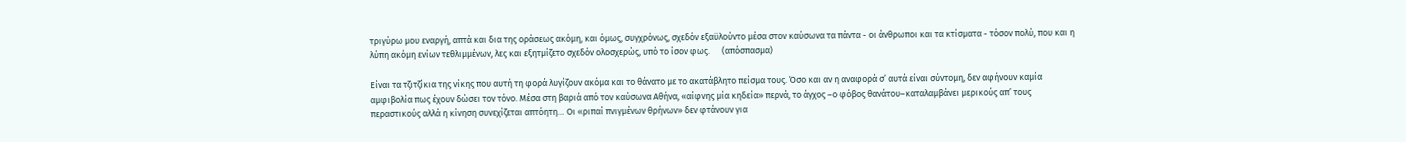τριγύρω μου εναργή, απτά και δια της οράσεως ακόμη, και όμως, συγχρόνως, σχεδόν εξαϋλούντο μέσα στον καύσωνα τα πάντα - οι άνθρωποι και τα κτίσματα - τόσον πολύ, που και η λύπη ακόμη ενίων τεθλιμμένων, λες και εξητμίζετο σχεδόν ολοσχερώς, υπό το ίσον φως.      (απόσπασμα)

Είναι τα τζιτζίκια της νίκης που αυτή τη φορά λυγίζουν ακόμα και το θάνατο με το ακατάβλητο πείσμα τους. Όσο και αν η αναφορά σ’ αυτά είναι σύντομη, δεν αφήνουν καμία αμφιβολία πως έχουν δώσει τον τόνο. Μέσα στη βαριά από τον καύσωνα Αθήνα, «αίφνης μία κηδεία» περνά, το άγχος –ο φόβος θανάτου–καταλαμβάνει μερικούς απ’ τους περαστικούς αλλά η κίνηση συνεχίζεται απτόητη… Οι «ριπαί πνιγμένων θρήνων» δεν φτάνουν για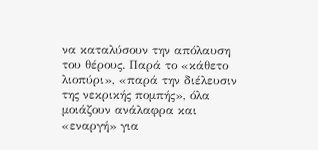να καταλύσουν την απόλαυση του θέρους. Παρά το «κάθετο λιοπύρι», «παρά την διέλευσιν της νεκρικής πομπής», όλα μοιάζουν ανάλαφρα και «εναργή» για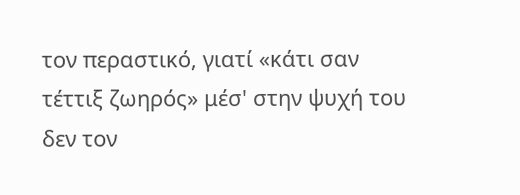τον περαστικό, γιατί «κάτι σαν τέττιξ ζωηρός» μέσ' στην ψυχή του δεν τον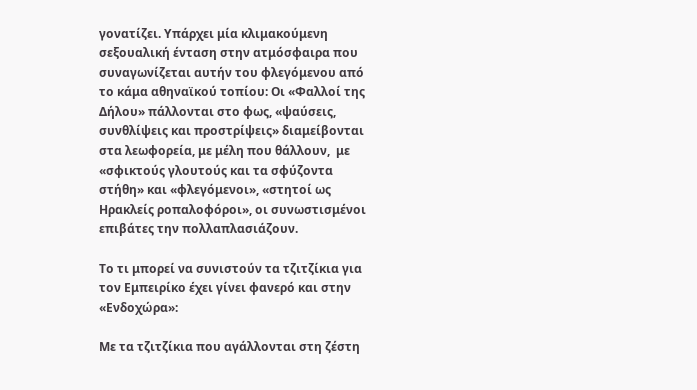γονατίζει. Υπάρχει μία κλιμακούμενη σεξουαλική ένταση στην ατμόσφαιρα που συναγωνίζεται αυτήν του φλεγόμενου από το κάμα αθηναϊκού τοπίου: Οι «Φαλλοί της Δήλου» πάλλονται στο φως, «ψαύσεις, συνθλίψεις και προστρίψεις» διαμείβονται στα λεωφορεία, με μέλη που θάλλουν,  με «σφικτούς γλουτούς και τα σφύζοντα στήθη» και «φλεγόμενοι», «στητοί ως Hρακλείς ροπαλοφόροι», οι συνωστισμένοι επιβάτες την πολλαπλασιάζουν.

Το τι μπορεί να συνιστούν τα τζιτζίκια για τον Εμπειρίκο έχει γίνει φανερό και στην «Ενδοχώρα»:

Με τα τζιτζίκια που αγάλλονται στη ζέστη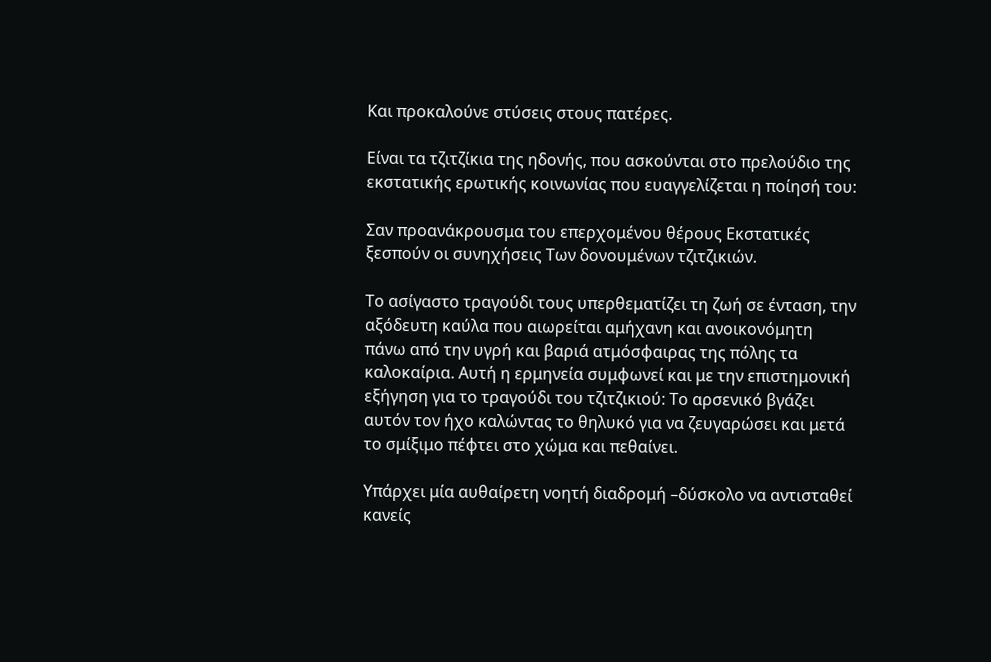Και προκαλούνε στύσεις στους πατέρες.

Είναι τα τζιτζίκια της ηδονής, που ασκούνται στο πρελούδιο της εκστατικής ερωτικής κοινωνίας που ευαγγελίζεται η ποίησή του:

Σαν προανάκρουσμα του επερχομένου θέρους Εκστατικές ξεσπούν οι συνηχήσεις Των δονουμένων τζιτζικιών.

Το ασίγαστο τραγούδι τους υπερθεματίζει τη ζωή σε ένταση, την αξόδευτη καύλα που αιωρείται αμήχανη και ανοικονόμητη πάνω από την υγρή και βαριά ατμόσφαιρας της πόλης τα καλοκαίρια. Αυτή η ερμηνεία συμφωνεί και με την επιστημονική εξήγηση για το τραγούδι του τζιτζικιού: Το αρσενικό βγάζει αυτόν τον ήχο καλώντας το θηλυκό για να ζευγαρώσει και μετά το σμίξιμο πέφτει στο χώμα και πεθαίνει.

Υπάρχει μία αυθαίρετη νοητή διαδρομή –δύσκολο να αντισταθεί κανείς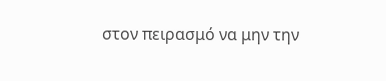στον πειρασμό να μην την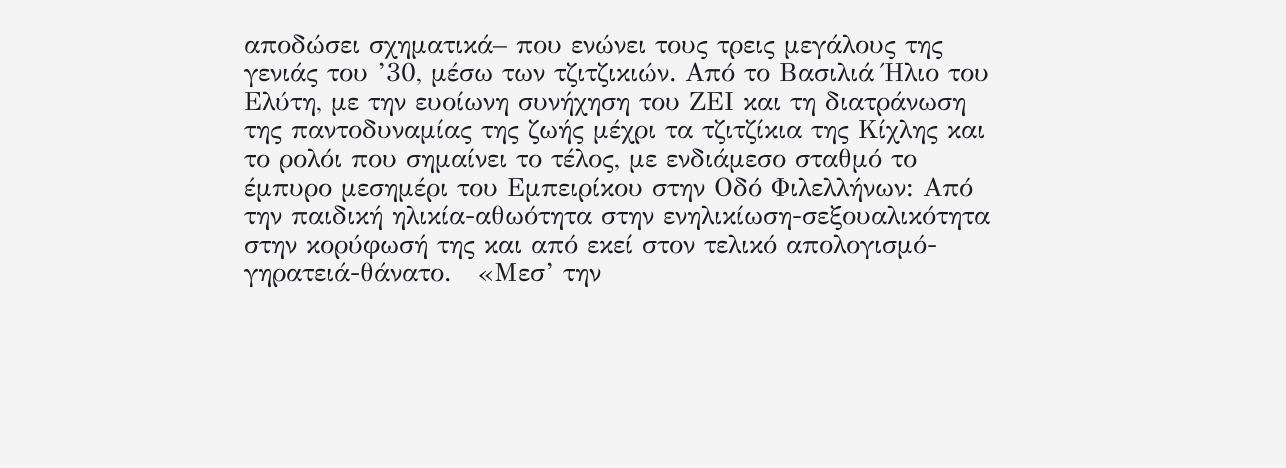αποδώσει σχηματικά– που ενώνει τους τρεις μεγάλους της γενιάς του ’30, μέσω των τζιτζικιών. Από το Βασιλιά Ήλιο του Ελύτη, με την ευοίωνη συνήχηση του ΖΕΙ και τη διατράνωση της παντοδυναμίας της ζωής μέχρι τα τζιτζίκια της Κίχλης και το ρολόι που σημαίνει το τέλος, με ενδιάμεσο σταθμό το έμπυρο μεσημέρι του Εμπειρίκου στην Οδό Φιλελλήνων: Από την παιδική ηλικία-αθωότητα στην ενηλικίωση-σεξουαλικότητα στην κορύφωσή της και από εκεί στον τελικό απολογισμό-γηρατειά-θάνατο.   «Μεσ’ την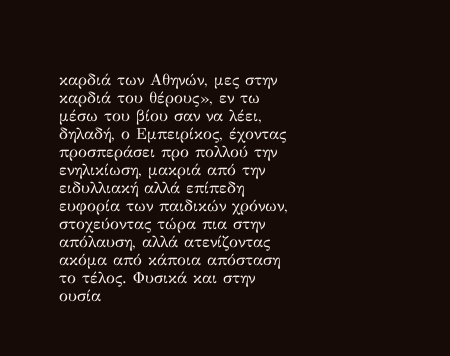καρδιά των Αθηνών, μες στην καρδιά του θέρους», εν τω μέσω του βίου σαν να λέει, δηλαδή, ο Εμπειρίκος, έχοντας προσπεράσει προ πολλού την ενηλικίωση, μακριά από την ειδυλλιακή αλλά επίπεδη ευφορία των παιδικών χρόνων, στοχεύοντας τώρα πια στην απόλαυση, αλλά ατενίζοντας ακόμα από κάποια απόσταση το τέλος. Φυσικά και στην ουσία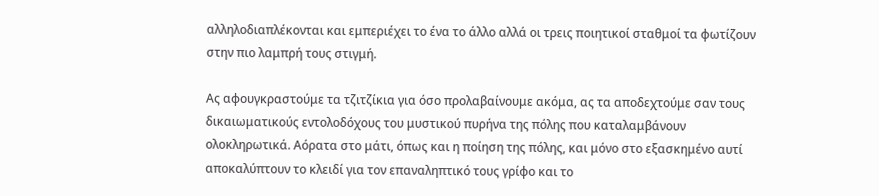αλληλοδιαπλέκονται και εμπεριέχει το ένα το άλλο αλλά οι τρεις ποιητικοί σταθμοί τα φωτίζουν στην πιο λαμπρή τους στιγμή.

Ας αφουγκραστούμε τα τζιτζίκια για όσο προλαβαίνουμε ακόμα, ας τα αποδεχτούμε σαν τους δικαιωματικούς εντολοδόχους του μυστικού πυρήνα της πόλης που καταλαμβάνουν ολοκληρωτικά. Αόρατα στο μάτι, όπως και η ποίηση της πόλης, και μόνο στο εξασκημένο αυτί αποκαλύπτουν το κλειδί για τον επαναληπτικό τους γρίφο και το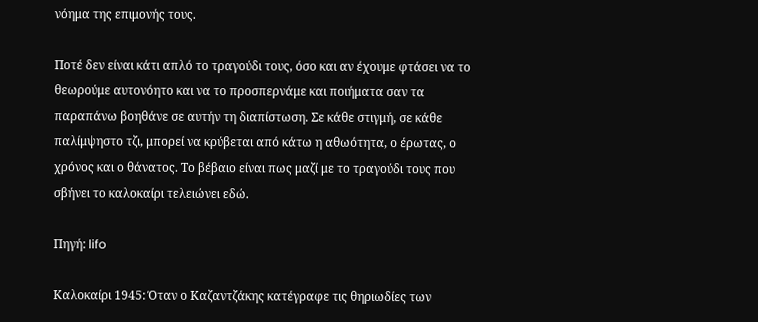νόημα της επιμονής τους.

Ποτέ δεν είναι κάτι απλό το τραγούδι τους, όσο και αν έχουμε φτάσει να το θεωρούμε αυτονόητο και να το προσπερνάμε και ποιήματα σαν τα παραπάνω βοηθάνε σε αυτήν τη διαπίστωση. Σε κάθε στιγμή, σε κάθε παλίμψηστο τζι, μπορεί να κρύβεται από κάτω η αθωότητα, ο έρωτας, ο χρόνος και ο θάνατος. Το βέβαιο είναι πως μαζί με το τραγούδι τους που σβήνει το καλοκαίρι τελειώνει εδώ.

Πηγή: lifo

Καλοκαίρι 1945: Όταν ο Καζαντζάκης κατέγραφε τις θηριωδίες των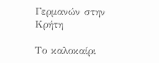Γερμανών στην Κρήτη

Το καλοκαίρι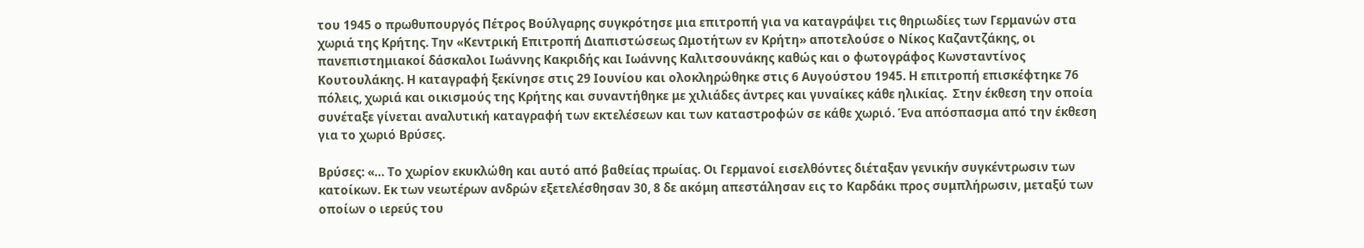του 1945 ο πρωθυπουργός Πέτρος Βούλγαρης συγκρότησε μια επιτροπή για να καταγράψει τις θηριωδίες των Γερμανών στα χωριά της Κρήτης. Την «Κεντρική Επιτροπή Διαπιστώσεως Ωμοτήτων εν Κρήτη» αποτελούσε ο Νίκος Καζαντζάκης, οι πανεπιστημιακοί δάσκαλοι Ιωάννης Κακριδής και Ιωάννης Καλιτσουνάκης καθώς και ο φωτογράφος Κωνσταντίνος Κουτουλάκης. Η καταγραφή ξεκίνησε στις 29 Ιουνίου και ολοκληρώθηκε στις 6 Αυγούστου 1945. Η επιτροπή επισκέφτηκε 76 πόλεις, χωριά και οικισμούς της Κρήτης και συναντήθηκε με χιλιάδες άντρες και γυναίκες κάθε ηλικίας.  Στην έκθεση την οποία συνέταξε γίνεται αναλυτική καταγραφή των εκτελέσεων και των καταστροφών σε κάθε χωριό. Ένα απόσπασμα από την έκθεση για το χωριό Βρύσες.

Βρύσες: «… Το χωρίον εκυκλώθη και αυτό από βαθείας πρωίας. Οι Γερμανοί εισελθόντες διέταξαν γενικήν συγκέντρωσιν των κατοίκων. Εκ των νεωτέρων ανδρών εξετελέσθησαν 30, 8 δε ακόμη απεστάλησαν εις το Καρδάκι προς συμπλήρωσιν, μεταξύ των οποίων ο ιερεύς του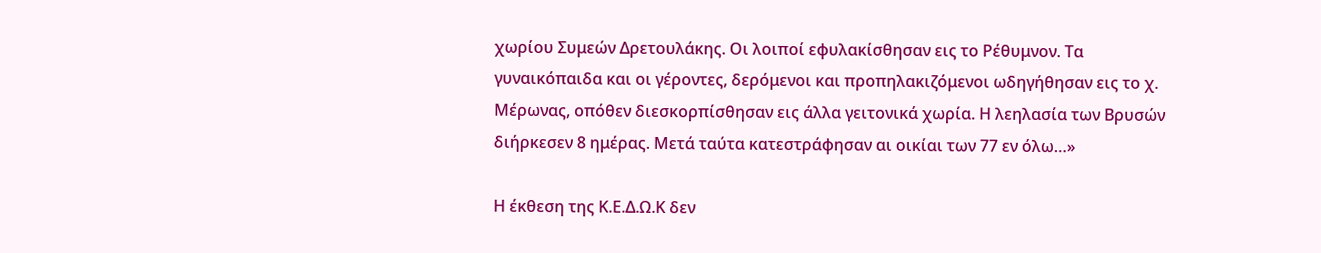χωρίου Συμεών Δρετουλάκης. Οι λοιποί εφυλακίσθησαν εις το Ρέθυμνον. Τα γυναικόπαιδα και οι γέροντες, δερόμενοι και προπηλακιζόμενοι ωδηγήθησαν εις το χ. Μέρωνας, οπόθεν διεσκορπίσθησαν εις άλλα γειτονικά χωρία. Η λεηλασία των Βρυσών διήρκεσεν 8 ημέρας. Μετά ταύτα κατεστράφησαν αι οικίαι των 77 εν όλω…»

Η έκθεση της Κ.Ε.Δ.Ω.Κ δεν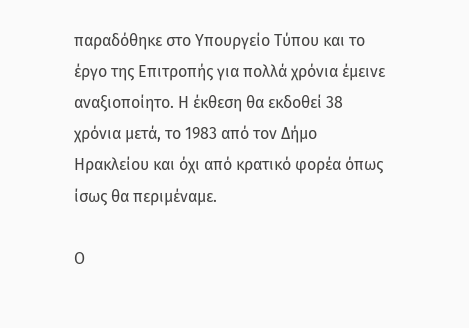παραδόθηκε στο Υπουργείο Τύπου και το έργο της Επιτροπής για πολλά χρόνια έμεινε αναξιοποίητο. Η έκθεση θα εκδοθεί 38 χρόνια μετά, το 1983 από τον Δήμο Ηρακλείου και όχι από κρατικό φορέα όπως ίσως θα περιμέναμε.

Ο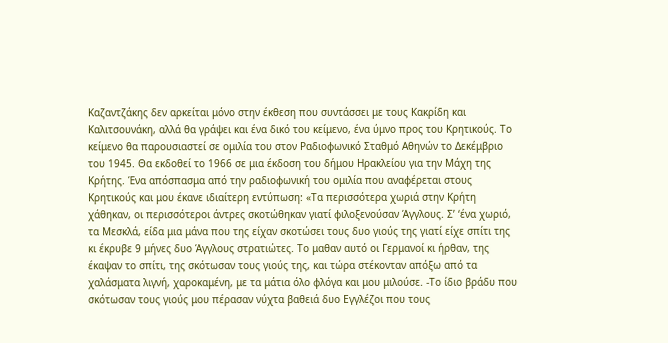Καζαντζάκης δεν αρκείται μόνο στην έκθεση που συντάσσει με τους Κακρίδη και Καλιτσουνάκη, αλλά θα γράψει και ένα δικό του κείμενο, ένα ύμνο προς του Κρητικούς. Το κείμενο θα παρουσιαστεί σε ομιλία του στον Ραδιοφωνικό Σταθμό Αθηνών το Δεκέμβριο του 1945. Θα εκδοθεί το 1966 σε μια έκδοση του δήμου Ηρακλείου για την Μάχη της Κρήτης. Ένα απόσπασμα από την ραδιοφωνική του ομιλία που αναφέρεται στους Κρητικούς και μου έκανε ιδιαίτερη εντύπωση: «Τα περισσότερα χωριά στην Κρήτη χάθηκαν, οι περισσότεροι άντρες σκοτώθηκαν γιατί φιλοξενούσαν Άγγλους. Σ’ ‘ένα χωριό, τα Μεσκλά, είδα μια μάνα που της είχαν σκοτώσει τους δυο γιούς της γιατί είχε σπίτι της κι έκρυβε 9 μήνες δυο Άγγλους στρατιώτες. Το μαθαν αυτό οι Γερμανοί κι ήρθαν, της έκαψαν το σπίτι, της σκότωσαν τους γιούς της, και τώρα στέκονταν απόξω από τα χαλάσματα λιγνή, χαροκαμένη, με τα μάτια όλο φλόγα και μου μιλούσε. -Το ίδιο βράδυ που σκότωσαν τους γιούς μου πέρασαν νύχτα βαθειά δυο Εγγλέζοι που τους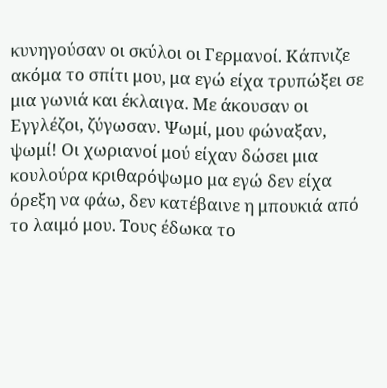κυνηγούσαν οι σκύλοι οι Γερμανοί. Κάπνιζε ακόμα το σπίτι μου, μα εγώ είχα τρυπώξει σε μια γωνιά και έκλαιγα. Με άκουσαν οι Εγγλέζοι, ζύγωσαν. Ψωμί, μου φώναξαν, ψωμί! Οι χωριανοί μού είχαν δώσει μια κουλούρα κριθαρόψωμο μα εγώ δεν είχα όρεξη να φάω, δεν κατέβαινε η μπουκιά από το λαιμό μου. Τους έδωκα το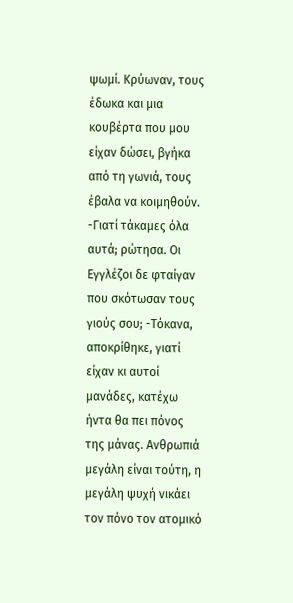ψωμί. Κρύωναν, τους έδωκα και μια κουβέρτα που μου είχαν δώσει, βγήκα από τη γωνιά, τους έβαλα να κοιμηθούν. -Γιατί τάκαμες όλα αυτά; ρώτησα. Οι Εγγλέζοι δε φταίγαν που σκότωσαν τους γιούς σου; -Τόκανα, αποκρίθηκε, γιατί είχαν κι αυτοί μανάδες, κατέχω ήντα θα πει πόνος της μάνας. Ανθρωπιά μεγάλη είναι τούτη, η μεγάλη ψυχή νικάει τον πόνο τον ατομικό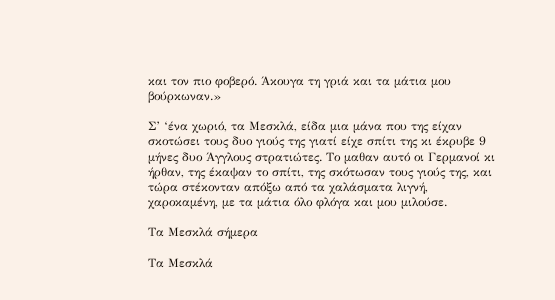και τον πιο φοβερό. Άκουγα τη γριά και τα μάτια μου βούρκωναν.»

Σ’ ‘ένα χωριό, τα Μεσκλά, είδα μια μάνα που της είχαν σκοτώσει τους δυο γιούς της γιατί είχε σπίτι της κι έκρυβε 9 μήνες δυο Άγγλους στρατιώτες. Το μαθαν αυτό οι Γερμανοί κι ήρθαν, της έκαψαν το σπίτι, της σκότωσαν τους γιούς της, και τώρα στέκονταν απόξω από τα χαλάσματα λιγνή, χαροκαμένη, με τα μάτια όλο φλόγα και μου μιλούσε.

Τα Μεσκλά σήμερα

Τα Μεσκλά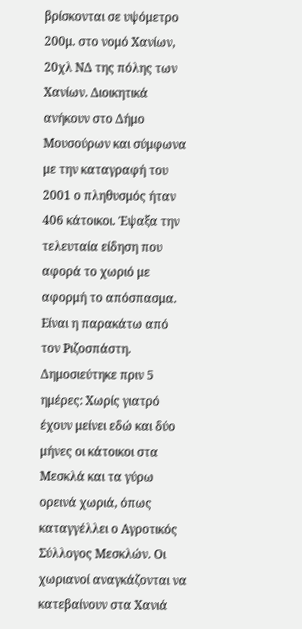βρίσκονται σε υψόμετρο 200μ. στο νομό Χανίων, 20χλ ΝΔ της πόλης των Χανίων. Διοικητικά ανήκουν στο Δήμο Μουσούρων και σύμφωνα με την καταγραφή του 2001 ο πληθυσμός ήταν 406 κάτοικοι. Έψαξα την τελευταία είδηση που αφορά το χωριό με αφορμή το απόσπασμα. Είναι η παρακάτω από τον Ριζοσπάστη. Δημοσιεύτηκε πριν 5 ημέρες: Χωρίς γιατρό έχουν μείνει εδώ και δύο μήνες οι κάτοικοι στα Μεσκλά και τα γύρω ορεινά χωριά, όπως καταγγέλλει ο Αγροτικός Σύλλογος Μεσκλών. Οι χωριανοί αναγκάζονται να κατεβαίνουν στα Χανιά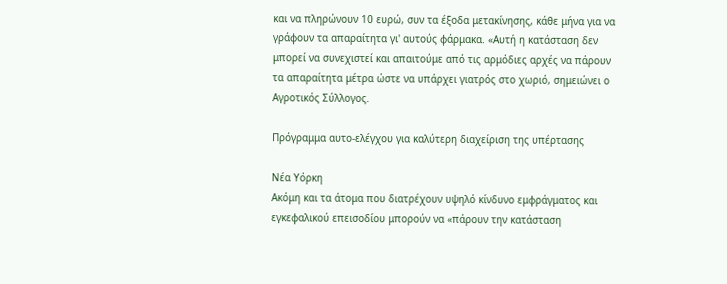και να πληρώνουν 10 ευρώ, συν τα έξοδα μετακίνησης, κάθε μήνα για να γράφουν τα απαραίτητα γι' αυτούς φάρμακα. «Αυτή η κατάσταση δεν μπορεί να συνεχιστεί και απαιτούμε από τις αρμόδιες αρχές να πάρουν τα απαραίτητα μέτρα ώστε να υπάρχει γιατρός στο χωριό, σημειώνει ο Αγροτικός Σύλλογος.

Πρόγραμμα αυτο-ελέγχου για καλύτερη διαχείριση της υπέρτασης

Νέα Υόρκη
Ακόμη και τα άτομα που διατρέχουν υψηλό κίνδυνο εμφράγματος και εγκεφαλικού επεισοδίου μπορούν να «πάρουν την κατάσταση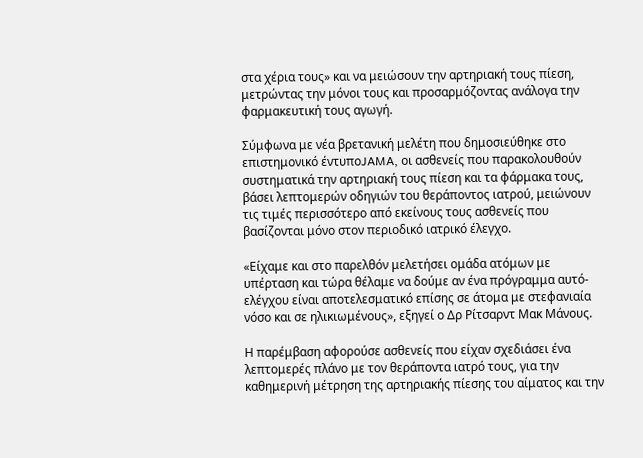στα χέρια τους» και να μειώσουν την αρτηριακή τους πίεση, μετρώντας την μόνοι τους και προσαρμόζοντας ανάλογα την φαρμακευτική τους αγωγή.

Σύμφωνα με νέα βρετανική μελέτη που δημοσιεύθηκε στο επιστημονικό έντυποJAMA, οι ασθενείς που παρακολουθούν συστηματικά την αρτηριακή τους πίεση και τα φάρμακα τους, βάσει λεπτομερών οδηγιών του θεράποντος ιατρού, μειώνουν τις τιμές περισσότερο από εκείνους τους ασθενείς που βασίζονται μόνο στον περιοδικό ιατρικό έλεγχο.

«Είχαμε και στο παρελθόν μελετήσει ομάδα ατόμων με υπέρταση και τώρα θέλαμε να δούμε αν ένα πρόγραμμα αυτό-ελέγχου είναι αποτελεσματικό επίσης σε άτομα με στεφανιαία νόσο και σε ηλικιωμένους», εξηγεί ο Δρ Ρίτσαρντ Μακ Μάνους.

Η παρέμβαση αφορούσε ασθενείς που είχαν σχεδιάσει ένα λεπτομερές πλάνο με τον θεράποντα ιατρό τους, για την καθημερινή μέτρηση της αρτηριακής πίεσης του αίματος και την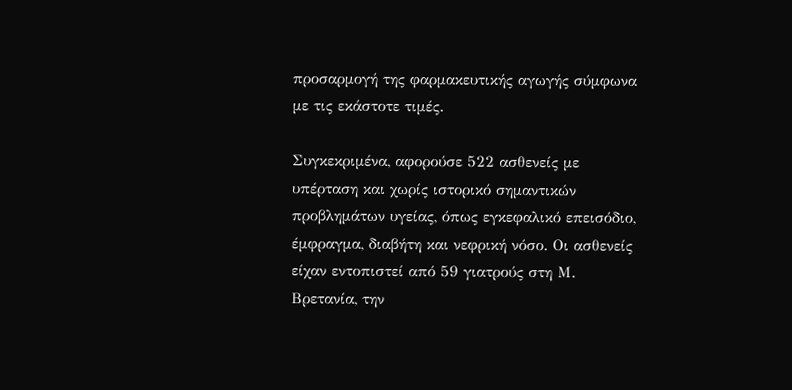προσαρμογή της φαρμακευτικής αγωγής σύμφωνα με τις εκάστοτε τιμές.

Συγκεκριμένα, αφορούσε 522 ασθενείς με υπέρταση και χωρίς ιστορικό σημαντικών προβλημάτων υγείας, όπως εγκεφαλικό επεισόδιο, έμφραγμα, διαβήτη και νεφρική νόσο. Οι ασθενείς είχαν εντοπιστεί από 59 γιατρούς στη Μ. Βρετανία, την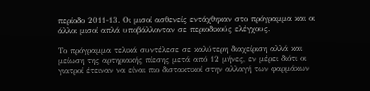περίοδο 2011-13. Οι μισοί ασθενείς εντάχθηκαν στο πρόγραμμα και οι άλλοι μισοί απλά υποβάλλονταν σε περιοδικούς ελέγχους.

Το πρόγραμμα τελικά συντέλεσε σε καλύτερη διαχείριση αλλά και μείωση της αρτηριακής πίεσης μετά από 12 μήνες, εν μέρει διότι οι γιατροί έτειναν να είναι πιο διστακτικοί στην αλλαγή των φαρμάκων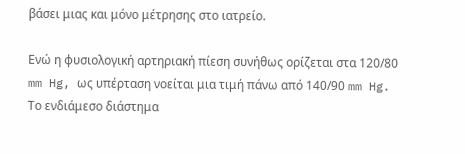βάσει μιας και μόνο μέτρησης στο ιατρείο.

Ενώ η φυσιολογική αρτηριακή πίεση συνήθως ορίζεται στα 120/80 mm Hg, ως υπέρταση νοείται μια τιμή πάνω από 140/90 mm Hg. Το ενδιάμεσο διάστημα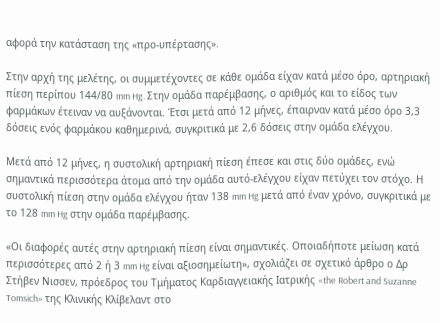αφορά την κατάσταση της «προ-υπέρτασης».

Στην αρχή της μελέτης, οι συμμετέχοντες σε κάθε ομάδα είχαν κατά μέσο όρο, αρτηριακή πίεση περίπου 144/80 mm Hg. Στην ομάδα παρέμβασης, ο αριθμός και το είδος των φαρμάκων έτειναν να αυξάνονται. Έτσι μετά από 12 μήνες, έπαιρναν κατά μέσο όρο 3,3 δόσεις ενός φαρμάκου καθημερινά, συγκριτικά με 2,6 δόσεις στην ομάδα ελέγχου.

Μετά από 12 μήνες, η συστολική αρτηριακή πίεση έπεσε και στις δύο ομάδες, ενώ σημαντικά περισσότερα άτομα από την ομάδα αυτό-ελέγχου είχαν πετύχει τον στόχο. Η συστολική πίεση στην ομάδα ελέγχου ήταν 138 mm Hg μετά από έναν χρόνο, συγκριτικά με το 128 mm Hg στην ομάδα παρέμβασης.

«Οι διαφορές αυτές στην αρτηριακή πίεση είναι σημαντικές. Οποιαδήποτε μείωση κατά περισσότερες από 2 ή 3 mm Hg είναι αξιοσημείωτη», σχολιάζει σε σχετικό άρθρο ο Δρ Στήβεν Νισσεν, πρόεδρος του Τμήματος Καρδιαγγειακής Ιατρικής «the Robert and Suzanne Tomsich» της Κλινικής Κλίβελαντ στο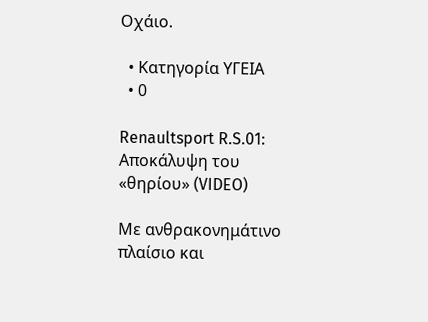Οχάιο.

  • Κατηγορία ΥΓΕΙΑ
  • 0

Renaultsport R.S.01: Αποκάλυψη του «θηρίου» (VIDEO)

Με ανθρακονημάτινο πλαίσιο και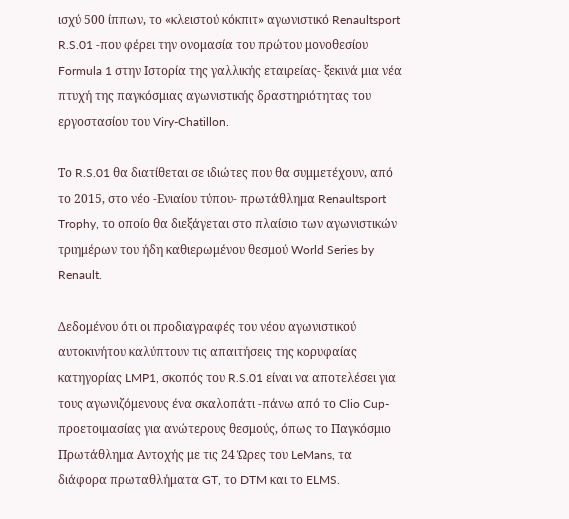ισχύ 500 ίππων, το «κλειστού κόκπιτ» αγωνιστικό Renaultsport R.S.01 -που φέρει την ονομασία του πρώτου μονοθεσίου Formula 1 στην Ιστορία της γαλλικής εταιρείας- ξεκινά μια νέα πτυχή της παγκόσμιας αγωνιστικής δραστηριότητας του εργοστασίου του Viry-Chatillon.

Το R.S.01 θα διατίθεται σε ιδιώτες που θα συμμετέχουν, από το 2015, στο νέο -Ενιαίου τύπου- πρωτάθλημα Renaultsport Trophy, το οποίο θα διεξάγεται στο πλαίσιο των αγωνιστικών τριημέρων του ήδη καθιερωμένου θεσμού World Series by Renault.

Δεδομένου ότι οι προδιαγραφές του νέου αγωνιστικού αυτοκινήτου καλύπτουν τις απαιτήσεις της κορυφαίας κατηγορίας LMP1, σκοπός του R.S.01 είναι να αποτελέσει για τους αγωνιζόμενους ένα σκαλοπάτι -πάνω από το Clio Cup- προετοιμασίας για ανώτερους θεσμούς, όπως το Παγκόσμιο Πρωτάθλημα Αντοχής με τις 24 Ώρες του LeMans, τα διάφορα πρωταθλήματα GT, το DTM και το ELMS.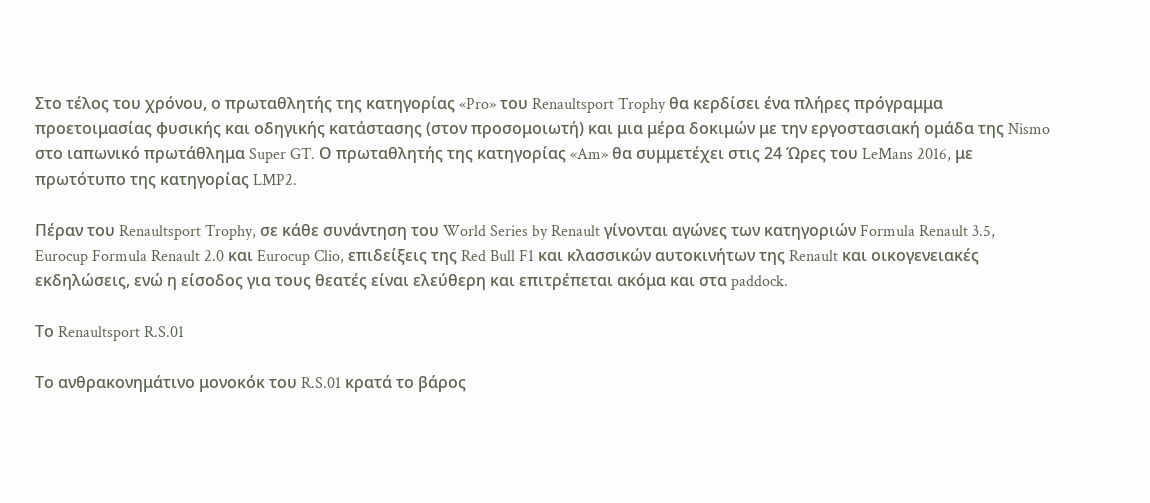Στο τέλος του χρόνου, ο πρωταθλητής της κατηγορίας «Pro» του Renaultsport Trophy θα κερδίσει ένα πλήρες πρόγραμμα προετοιμασίας φυσικής και οδηγικής κατάστασης (στον προσομοιωτή) και μια μέρα δοκιμών με την εργοστασιακή ομάδα της Nismo στο ιαπωνικό πρωτάθλημα Super GT. Ο πρωταθλητής της κατηγορίας «Am» θα συμμετέχει στις 24 Ώρες του LeMans 2016, με πρωτότυπο της κατηγορίας LMP2.

Πέραν του Renaultsport Trophy, σε κάθε συνάντηση του World Series by Renault γίνονται αγώνες των κατηγοριών Formula Renault 3.5, Eurocup Formula Renault 2.0 και Eurocup Clio, επιδείξεις της Red Bull F1 και κλασσικών αυτοκινήτων της Renault και οικογενειακές εκδηλώσεις, ενώ η είσοδος για τους θεατές είναι ελεύθερη και επιτρέπεται ακόμα και στα paddock.

Το Renaultsport R.S.01

Το ανθρακονημάτινο μονοκόκ του R.S.01 κρατά το βάρος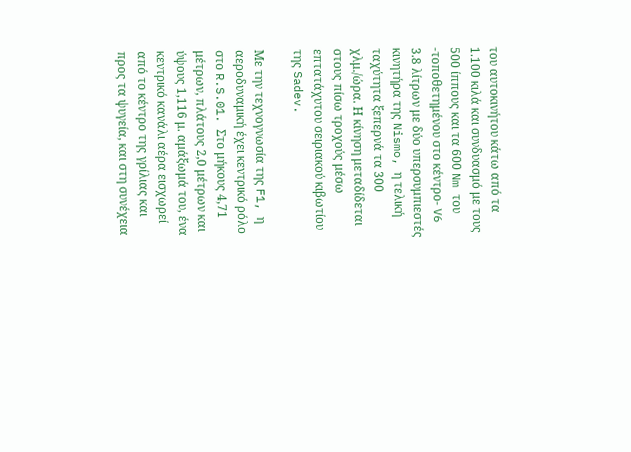του αυτοκινήτου κάτω από τα 1.100 κιλά και συνδυασμό με τους 500 ίππους και τα 600 Nm του -τοποθετημένου στο κέντρο- V6 3.8 λίτρων με δύο υπερσυμπιεστές κινητήρα της Nismo, η τελική ταχύτητα ξεπερνά τα 300 χλμ./ώρα. Η κίνηση μεταδίδεται στους πίσω τροχούς μέσω επτατάχυτου σειριακού κιβωτίου της Sadev.

Με την τεχνογνωσία της F1, η αεροδυναμική έχει κεντρικό ρόλο στο R.S.01. Στο μήκους 4,71 μέτρων, πλάτους 2,0 μέτρων και ύψους 1,116 μ. αμάξωμά του, ένα κεντρικό κανάλι αέρα εισχωρεί από το κέντρο της γρίλιας και προς τα ψυγεία, και στη συνέχεια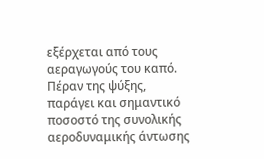εξέρχεται από τους αεραγωγούς του καπό. Πέραν της ψύξης, παράγει και σημαντικό ποσοστό της συνολικής αεροδυναμικής άντωσης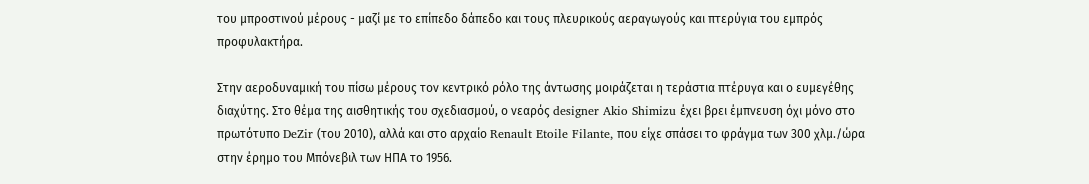του μπροστινού μέρους - μαζί με το επίπεδο δάπεδο και τους πλευρικούς αεραγωγούς και πτερύγια του εμπρός προφυλακτήρα.

Στην αεροδυναμική του πίσω μέρους τον κεντρικό ρόλο της άντωσης μοιράζεται η τεράστια πτέρυγα και ο ευμεγέθης διαχύτης. Στο θέμα της αισθητικής του σχεδιασμού, ο νεαρός designer Akio Shimizu έχει βρει έμπνευση όχι μόνο στο πρωτότυπο DeZir (του 2010), αλλά και στο αρχαίο Renault Etoile Filante, που είχε σπάσει το φράγμα των 300 χλμ./ώρα στην έρημο του Μπόνεβιλ των ΗΠΑ το 1956.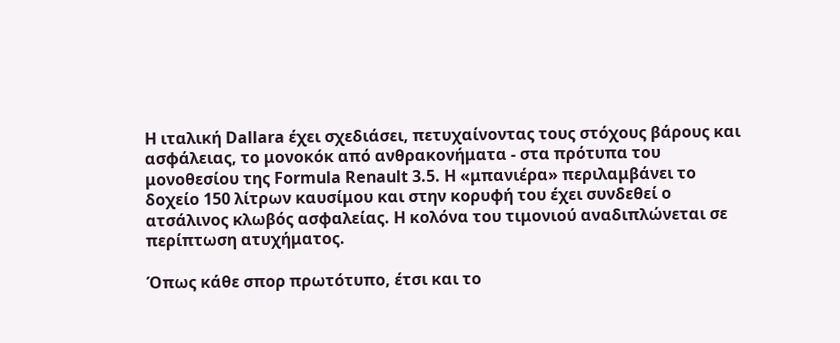Η ιταλική Dallara έχει σχεδιάσει, πετυχαίνοντας τους στόχους βάρους και ασφάλειας, το μονοκόκ από ανθρακονήματα - στα πρότυπα του μονοθεσίου της Formula Renault 3.5. Η «μπανιέρα» περιλαμβάνει το δοχείο 150 λίτρων καυσίμου και στην κορυφή του έχει συνδεθεί ο ατσάλινος κλωβός ασφαλείας. Η κολόνα του τιμονιού αναδιπλώνεται σε περίπτωση ατυχήματος.

Όπως κάθε σπορ πρωτότυπο, έτσι και το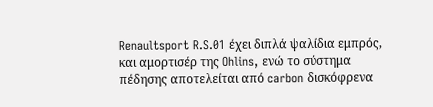Renaultsport R.S.01 έχει διπλά ψαλίδια εμπρός, και αμορτισέρ της Ohlins, ενώ το σύστημα πέδησης αποτελείται από carbon δισκόφρενα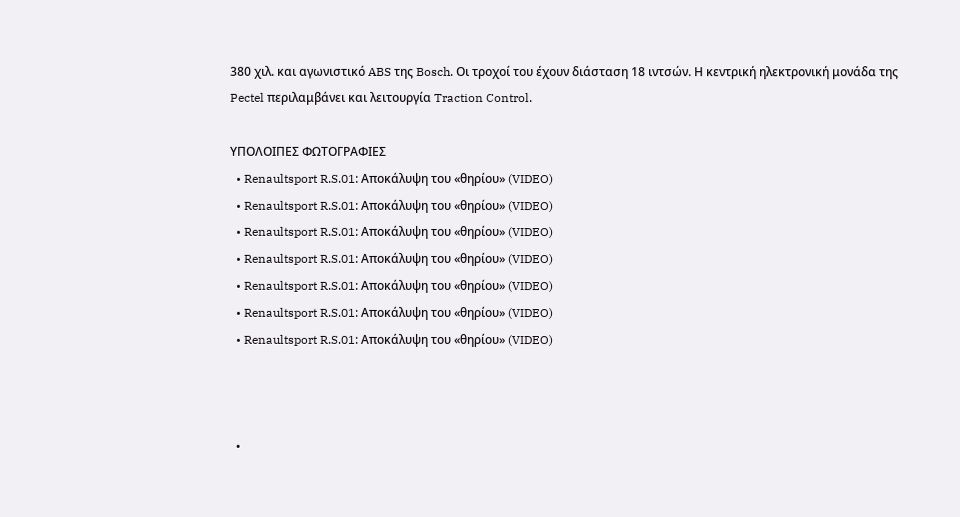380 χιλ. και αγωνιστικό ABS της Bosch. Οι τροχοί του έχουν διάσταση 18 ιντσών. Η κεντρική ηλεκτρονική μονάδα της Pectel περιλαμβάνει και λειτουργία Traction Control.

ΥΠΟΛΟΙΠΕΣ ΦΩΤΟΓΡΑΦΙΕΣ
  • Renaultsport R.S.01: Αποκάλυψη του «θηρίου» (VIDEO)
  • Renaultsport R.S.01: Αποκάλυψη του «θηρίου» (VIDEO)
  • Renaultsport R.S.01: Αποκάλυψη του «θηρίου» (VIDEO)
  • Renaultsport R.S.01: Αποκάλυψη του «θηρίου» (VIDEO)
  • Renaultsport R.S.01: Αποκάλυψη του «θηρίου» (VIDEO)
  • Renaultsport R.S.01: Αποκάλυψη του «θηρίου» (VIDEO)
  • Renaultsport R.S.01: Αποκάλυψη του «θηρίου» (VIDEO)



  •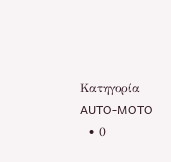Κατηγορία AUTO-MOTO
  • 0